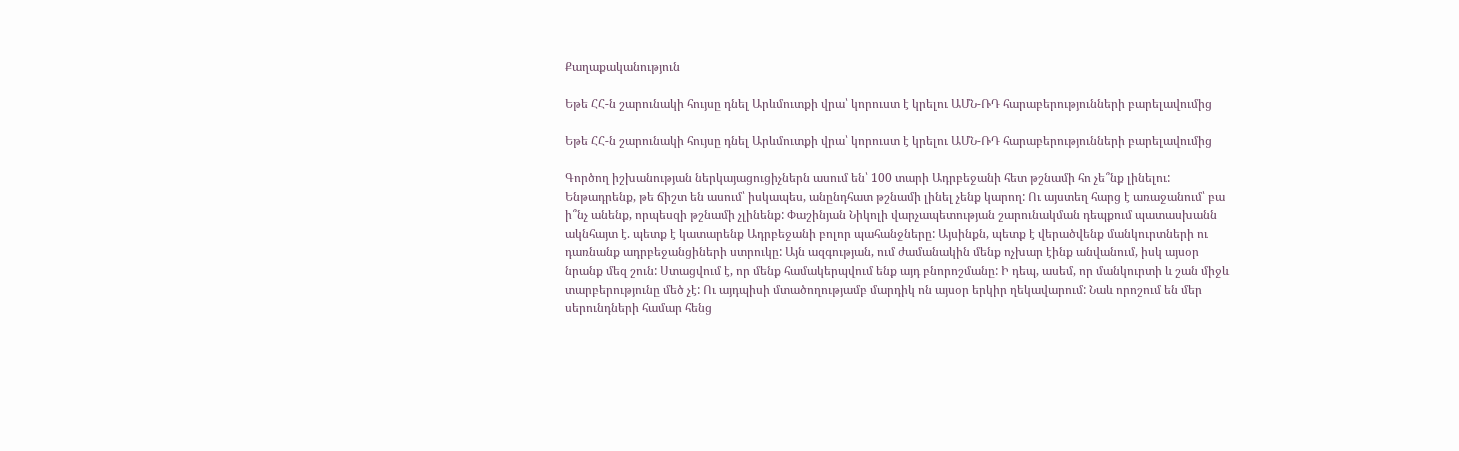Քաղաքականություն

Եթե ՀՀ-ն շարունակի հույսը դնել Արևմուտքի վրա՝ կորուստ է կրելու ԱՄՆ-ՌԴ հարաբերությունների բարելավումից

Եթե ՀՀ-ն շարունակի հույսը դնել Արևմուտքի վրա՝ կորուստ է կրելու ԱՄՆ-ՌԴ հարաբերությունների բարելավումից

Գործող իշխանության ներկայացուցիչներն ասում են՝ 100 տարի Ադրբեջանի հետ թշնամի հո չե՞նք լինելու: Ենթադրենք, թե ճիշտ են ասում՝ իսկապես, անընդհատ թշնամի լինել չենք կարող: Ու այստեղ հարց է առաջանում՝ բա ի՞նչ անենք, որպեսզի թշնամի չլինենք: Փաշինյան Նիկոլի վարչապետության շարունակման դեպքում պատասխանն ակնհայտ է. պետք է կատարենք Ադրբեջանի բոլոր պահանջները: Այսինքն, պետք է վերածվենք մանկուրտների ու դառնանք ադրբեջանցիների ստրուկը: Այն ազգության, ում ժամանակին մենք ոչխար էինք անվանում, իսկ այսօր նրանք մեզ շուն: Ստացվում է, որ մենք համակերպվում ենք այդ բնորոշմանը: Ի դեպ, ասեմ, որ մանկուրտի և շան միջև տարբերությունը մեծ չէ: Ու այդպիսի մտածողությամբ մարդիկ ոն այսօր երկիր ղեկավարում: Նաև որոշում են մեր սերունդների համար հենց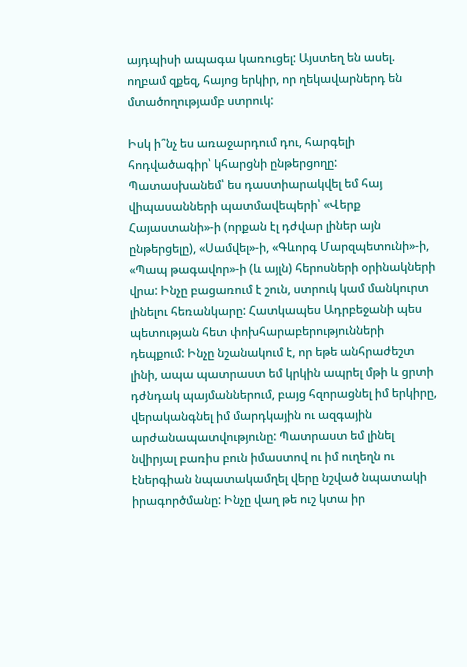այդպիսի ապագա կառուցել: Այստեղ են ասել. ողբամ զքեզ, հայոց երկիր, որ ղեկավարներդ են մտածողությամբ ստրուկ:

Իսկ ի՞նչ ես առաջարդում դու, հարգելի հոդվածագիր՝ կհարցնի ընթերցողը: Պատասխանեմ՝ ես դաստիարակվել եմ հայ վիպասանների պատմավեպերի՝ «Վերք Հայաստանի»-ի (որքան էլ դժվար լիներ այն ընթերցելը), «Սամվել»-ի, «Գևորգ Մարզպետունի»-ի, «Պապ թագավոր»-ի (և այլն) հերոսների օրինակների վրա: Ինչը բացառում է շուն, ստրուկ կամ մանկուրտ լինելու հեռանկարը: Հատկապես Ադրբեջանի պես պետության հետ փոխհարաբերությունների դեպքում: Ինչը նշանակում է, որ եթե անհրաժեշտ լինի, ապա պատրաստ եմ կրկին ապրել մթի և ցրտի դժնդակ պայմաններում, բայց հզորացնել իմ երկիրը, վերականգնել իմ մարդկային ու ազգային արժանապատվությունը: Պատրաստ եմ լինել նվիրյալ բառիս բուն իմաստով ու իմ ուղեղն ու էներգիան նպատակամղել վերը նշված նպատակի իրագործմանը: Ինչը վաղ թե ուշ կտա իր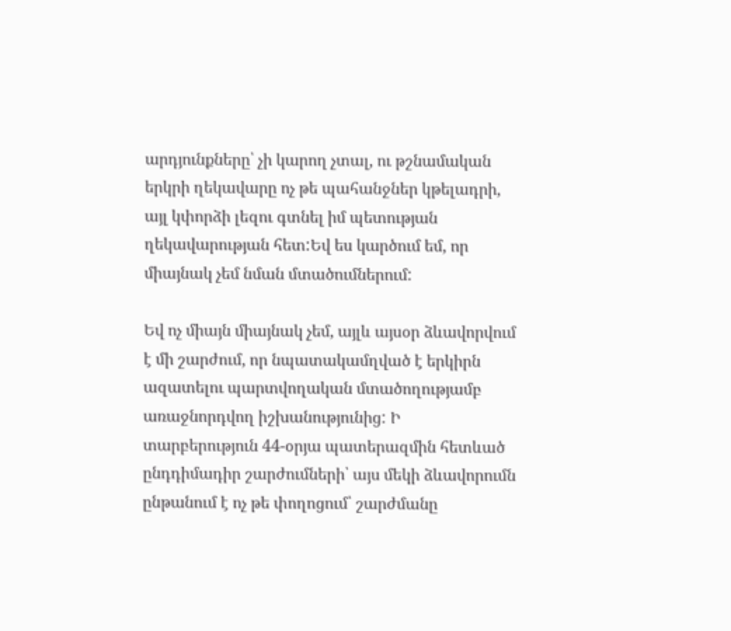արդյունքները՝ չի կարող չտալ, ու թշնամական երկրի ղեկավարը ոչ թե պահանջներ կթելադրի, այլ կփորձի լեզու գտնել իմ պետության ղեկավարության հետ:Եվ ես կարծում եմ, որ միայնակ չեմ նման մտածումներում:

Եվ ոչ միայն միայնակ չեմ, այլև այսօր ձևավորվում է մի շարժում, որ նպատակամղված է երկիրն ազատելու պարտվողական մտածողությամբ առաջնորդվող իշխանությունից: Ի տարբերություն 44-օրյա պատերազմին հետևած ընդդիմադիր շարժումների՝ այս մեկի ձևավորումն ընթանում է ոչ թե փողոցում՝ շարժմանը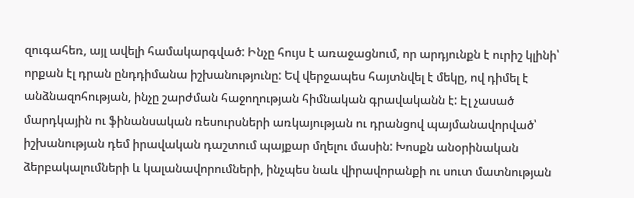զուգահեռ, այլ ավելի համակարգված: Ինչը հույս է առաջացնում, որ արդյունքն է ուրիշ կլինի՝ որքան էլ դրան ընդդիմանա իշխանությունը: Եվ վերջապես հայտնվել է մեկը, ով դիմել է անձնազոհության, ինչը շարժման հաջողության հիմնական գրավականն է: Էլ չասած մարդկային ու ֆինանսական ռեսուրսների առկայության ու դրանցով պայմանավորված՝ իշխանության դեմ իրավական դաշտում պայքար մղելու մասին: Խոսքն անօրինական ձերբակալումների և կալանավորումների, ինչպես նաև վիրավորանքի ու սուտ մատնության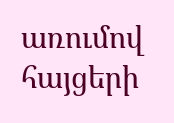առումով հայցերի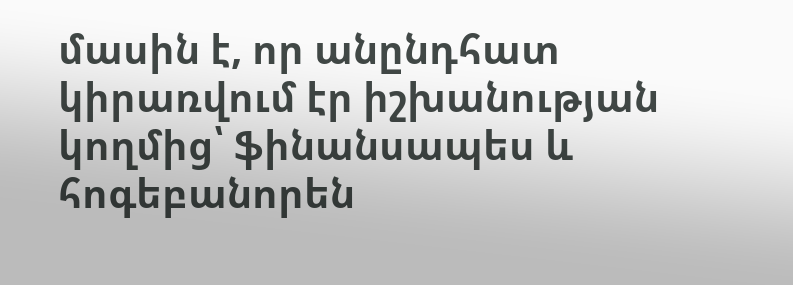մասին է, որ անընդհատ կիրառվում էր իշխանության կողմից՝ ֆինանսապես և հոգեբանորեն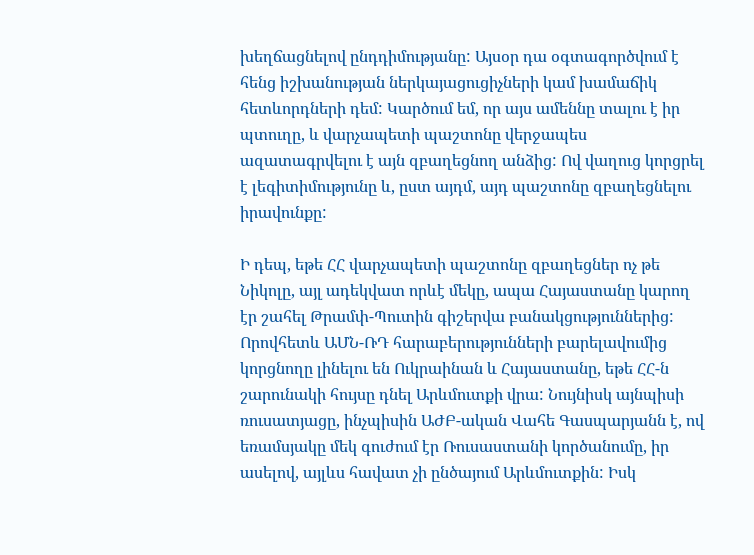խեղճացնելով ընդդիմությանը: Այսօր դա օգտագործվում է հենց իշխանության ներկայացուցիչների կամ խամաճիկ հետևորդների դեմ: Կարծում եմ, որ այս ամեննը տալու է իր պտուղը, և վարչապետի պաշտոնը վերջապես ազատագրվելու է այն զբաղեցնող անձից: Ով վաղուց կորցրել է լեգիտիմությունը և, ըստ այդմ, այդ պաշտոնը զբաղեցնելու իրավունքը:

Ի դեպ, եթե ՀՀ վարչապետի պաշտոնը զբաղեցներ ոչ թե Նիկոլը, այլ ադեկվատ որևէ մեկը, ապա Հայաստանը կարող էր շահել Թրամփ-Պուտին գիշերվա բանակցություններից: Որովհետև ԱՄՆ-ՌԴ հարաբերությունների բարելավումից կորցնողը լինելու են Ուկրաինան և Հայաստանը, եթե ՀՀ-ն շարունակի հույսը դնել Արևմուտքի վրա: Նույնիսկ այնպիսի ռուսատյացը, ինչպիսին ԱԺԲ-ական Վահե Գասպարյանն է, ով եռամսյակը մեկ գուժում էր Ռուսաստանի կործանումը, իր ասելով, այլևս հավատ չի ընծայում Արևմուտքին: Իսկ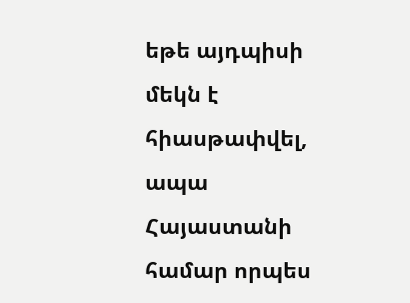եթե այդպիսի մեկն է հիասթափվել, ապա Հայաստանի համար որպես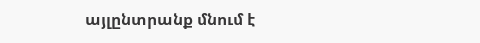այլընտրանք մնում է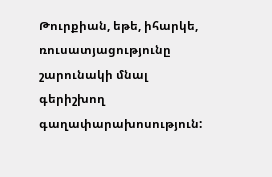Թուրքիան, եթե, իհարկե, ռուսատյացությունը շարունակի մնալ գերիշխող գաղափարախոսություն: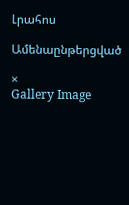Լրահոս

Ամենաընթերցված

×
Gallery Image